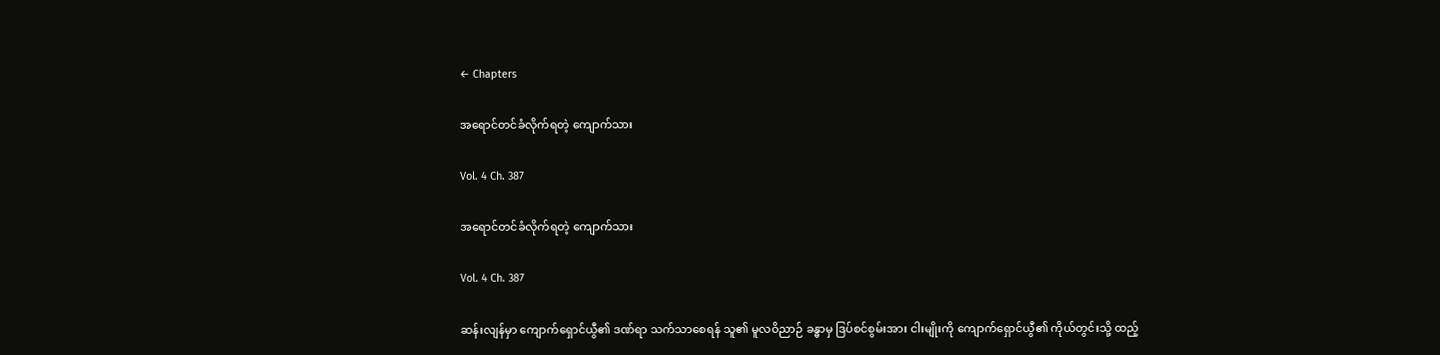← Chapters

အရောင်တင်ခံလိုက်ရတဲ့ ကျောက်သား

Vol. 4 Ch. 387

အရောင်တင်ခံလိုက်ရတဲ့ ကျောက်သား

Vol. 4 Ch. 387

ဆန်းလျန်မှာ ကျောက်ရှောင်ယွီ၏ ဒဏ်ရာ သက်သာစေရန် သူ၏ မူလဝိညာဉ် ခန္ဓာမှ ဒြပ်စင်စွမ်းအား ငါးမျိုးကို ကျောက်ရှောင်ယွီ၏ ကိုယ်တွင်းသို့ ထည့်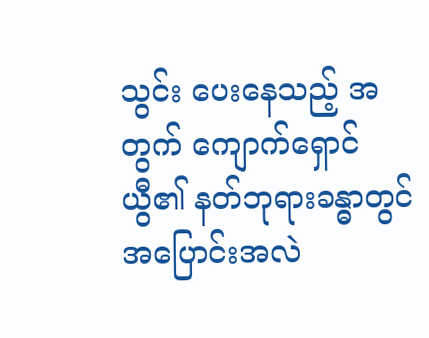သွင်း ပေးနေသည့် အတွက် ကျောက်ရှောင်ယွီ၏ နတ်ဘုရားခန္ဓာတွင် အပြောင်းအလဲ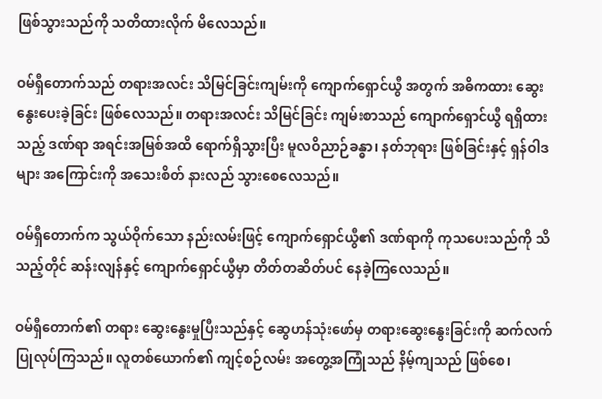ဖြစ်သွားသည်ကို သတိထားလိုက် မိလေသည်။

ဝမ်ရှီတောက်သည် တရားအလင်း သိမြင်ခြင်းကျမ်းကို ကျောက်ရှောင်ယွီ အတွက် အဓိကထား ဆွေးနွေးပေးခဲ့ခြင်း ဖြစ်လေသည်။ တရားအလင်း သိမြင်ခြင်း ကျမ်းစာသည် ကျောက်ရှောင်ယွီ ရရှိထားသည့် ဒဏ်ရာ အရင်းအမြစ်အထိ ရောက်ရှိသွားပြီး မူလဝိညာဉ်ခန္ဓာ၊ နတ်ဘုရား ဖြစ်ခြင်းနှင့် ရှန်ဝါဒများ အကြောင်းကို အသေးစိတ် နားလည် သွားစေလေသည်။

ဝမ်ရှီတောက်က သွယ်ဝိုက်သော နည်းလမ်းဖြင့် ကျောက်ရှောင်ယွီ၏ ဒဏ်ရာကို ကုသပေးသည်ကို သိသည့်တိုင် ဆန်းလျန်နှင့် ကျောက်ရှောင်ယွီမှာ တိတ်တဆိတ်ပင် နေခဲ့ကြလေသည်။

ဝမ်ရှီတောက်၏ တရား ဆွေးနွေးမှုပြီးသည်နှင့် ဆွေဟန်သုံးဖော်မှ တရားဆွေးနွေးခြင်းကို ဆက်လက် ပြုလုပ်ကြသည်။ လူတစ်ယောက်၏ ကျင့်စဉ်လမ်း အတွေ့အကြုံသည် နိမ့်ကျသည် ဖြစ်စေ၊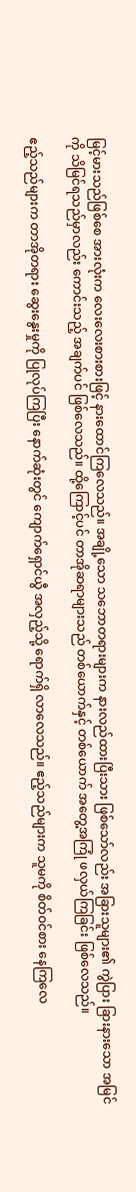မြင့်မားသည်ဖြစ်စေ အားလုံးက လေးလေးစားစားဖြင့် နားထောင်ကြလေသည်။ အချို့သော သဘောတရားများက နားလည်ထားပြီးသား ဖြစ်သော်လည်း အခြားသူများ၏ ကွဲပြား ခြားနားသော အမြင်ကို သိမြင်ရသည်မှာလည်း ကောင်းသည့် အချက်ပင် ဖြစ်လေသည်။ ထို့ကြောင့်ပင် တာအိုဆရာများသည် တစ်ယောက်နှင့် တစ်ယောက် အတွေ့အကြုံ ဖလှယ်ကြခြင်း ဖြစ်လေသည်။

ဧည့်သည်များက တာအိုတရား ဆွေးနွေးမှုကို ပြုလုပ်ကြပြီး နောက်ဆုံးတွင် ကျောက်ရှောင်ယွီ အလှည့်သို့ ရောက်ရှိ လာလေသည်။ ဧည့်သည်များက သူမကို စိတ်ဝင်စား နေကြလေ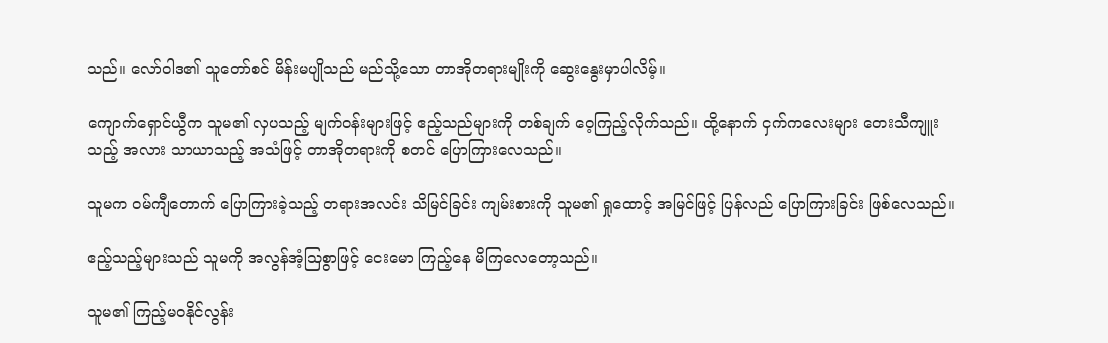သည်။ လော်ဝါဒ၏ သူတော်စင် မိန်းမပျိုသည် မည်သို့သော တာအိုတရားမျိုးကို ဆွေးနွေးမှာပါလိမ့်။

ကျောက်ရှောင်ယွီက သူမ၏ လှပသည့် မျက်ဝန်းများဖြင့် ဧည့်သည်များကို တစ်ချက် ဝေ့ကြည့်လိုက်သည်။ ထို့နောက် ငှက်ကလေးများ တေးသီကျူးသည့် အလား သာယာသည့် အသံဖြင့် တာအိုတရားကို စတင် ပြောကြားလေသည်။

သူမက ဝမ်ကျီတောက် ပြောကြားခဲ့သည့် တရားအလင်း သိမြင်ခြင်း ကျမ်းစားကို သူမ၏ ရှုထောင့် အမြင်ဖြင့် ပြန်လည် ပြောကြားခြင်း ဖြစ်လေသည်။

ဧည့်သည့်များသည် သူမကို အလွန်အံ့သြစွာဖြင့် ငေးမော ကြည့်နေ မိကြလေတော့သည်။

သူမ၏ ကြည့်မဝနိုင်လွန်း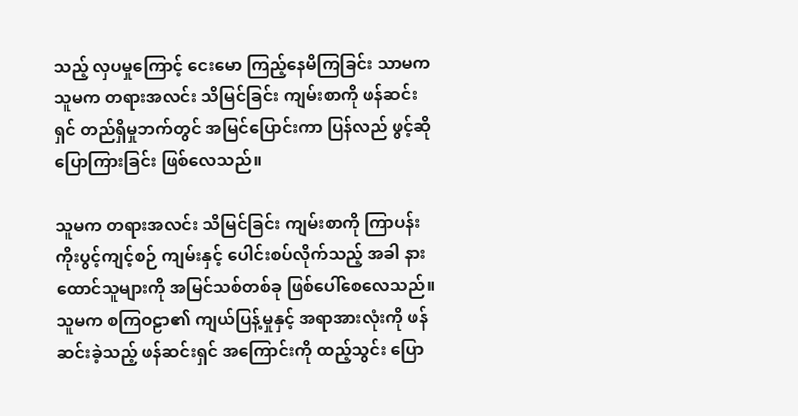သည့် လှပမှုကြောင့် ငေးမော ကြည့်နေမိကြခြင်း သာမက သူမက တရားအလင်း သိမြင်ခြင်း ကျမ်းစာကို ဖန်ဆင်းရှင် တည်ရှိမှုဘက်တွင် အမြင်ပြောင်းကာ ပြန်လည် ဖွင့်ဆို ပြောကြားခြင်း ဖြစ်လေသည်။

သူမက တရားအလင်း သိမြင်ခြင်း ကျမ်းစာကို ကြာပန်း ကိုးပွင့်ကျင့်စဉ် ကျမ်းနှင့် ပေါင်းစပ်လိုက်သည့် အခါ နားထောင်သူများကို အမြင်သစ်တစ်ခု ဖြစ်ပေါ်စေလေသည်။ သူမက စကြဝဠာ၏ ကျယ်ပြန့်မှုနှင့် အရာအားလုံးကို ဖန်ဆင်းခဲ့သည့် ဖန်ဆင်းရှင် အကြောင်းကို ထည့်သွင်း ပြော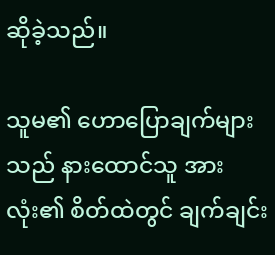ဆိုခဲ့သည်။

သူမ၏ ဟောပြောချက်များသည် နားထောင်သူ အားလုံး၏ စိတ်ထဲတွင် ချက်ချင်း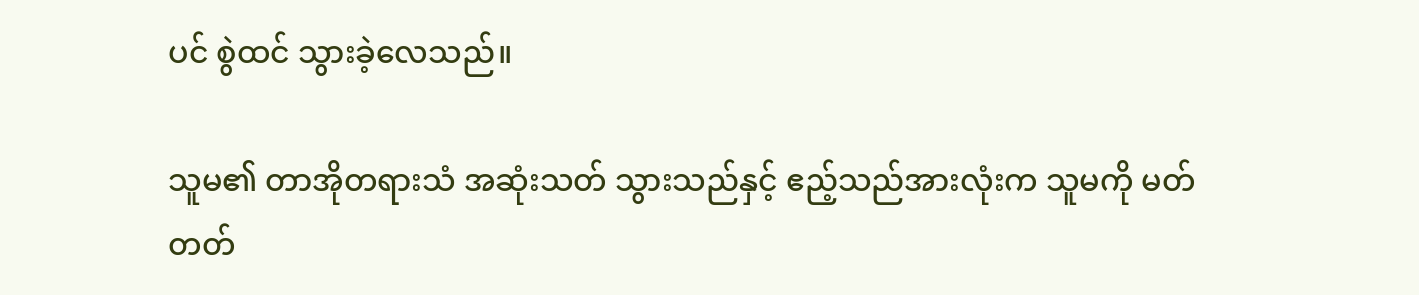ပင် စွဲထင် သွားခဲ့လေသည်။

သူမ၏ တာအိုတရားသံ အဆုံးသတ် သွားသည်နှင့် ဧည့်သည်အားလုံးက သူမကို မတ်တတ်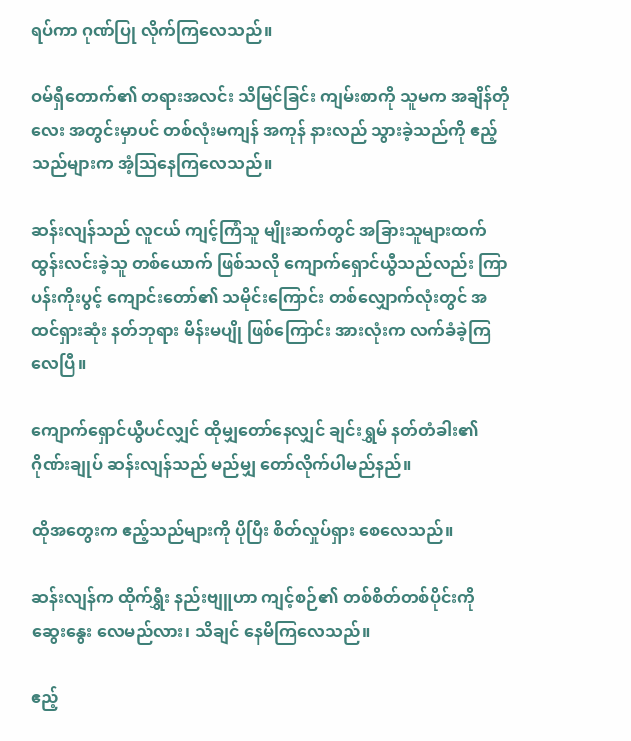ရပ်ကာ ဂုဏ်ပြု လိုက်ကြလေသည်။

ဝမ်ရှီတောက်၏ တရားအလင်း သိမြင်ခြင်း ကျမ်းစာကို သူမက အချိန်တိုလေး အတွင်းမှာပင် တစ်လုံးမကျန် အကုန် နားလည် သွားခဲ့သည်ကို ဧည့်သည်များက အံ့သြနေကြလေသည်။

ဆန်းလျန်သည် လူငယ် ကျင့်ကြံသူ မျိုးဆက်တွင် အခြားသူများထက် ထွန်းလင်းခဲ့သူ တစ်ယောက် ဖြစ်သလို ကျောက်ရှောင်ယွီသည်လည်း ကြာပန်းကိုးပွင့် ကျောင်းတော်၏ သမိုင်းကြောင်း တစ်လျှောက်လုံးတွင် အထင်ရှားဆုံး နတ်ဘုရား မိန်းမပျို ဖြစ်ကြောင်း အားလုံးက လက်ခံခဲ့ကြလေပြီ။

ကျောက်ရှောင်ယွီပင်လျှင် ထိုမျှတော်နေလျှင် ချင်းရွှမ် နတ်တံခါး၏ ဂိုဏ်းချုပ် ဆန်းလျန်သည် မည်မျှ တော်လိုက်ပါမည်နည်။

ထိုအတွေးက ဧည့်သည်များကို ပိုပြီး စိတ်လှုပ်ရှား စေလေသည်။

ဆန်းလျန်က ထိုက်ရွှီး နည်းဗျူဟာ ကျင့်စဉ်၏ တစ်စိတ်တစ်ပိုင်းကို ဆွေးနွေး လေမည်လား၊ သိချင် နေမိကြလေသည်။

ဧည့်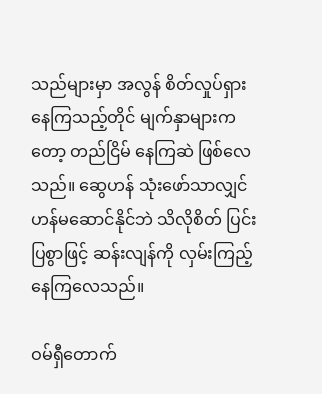သည်များမှာ အလွန် စိတ်လှုပ်ရှား နေကြသည့်တိုင် မျက်နှာများကတော့ တည်ငြိမ် နေကြဆဲ ဖြစ်လေသည်။ ဆွေဟန် သုံးဖော်သာလျှင်  ဟန်မဆောင်နိုင်ဘဲ သိလိုစိတ် ပြင်းပြစွာဖြင့် ဆန်းလျန်ကို လှမ်းကြည့် နေကြလေသည်။

ဝမ်ရှီတောက်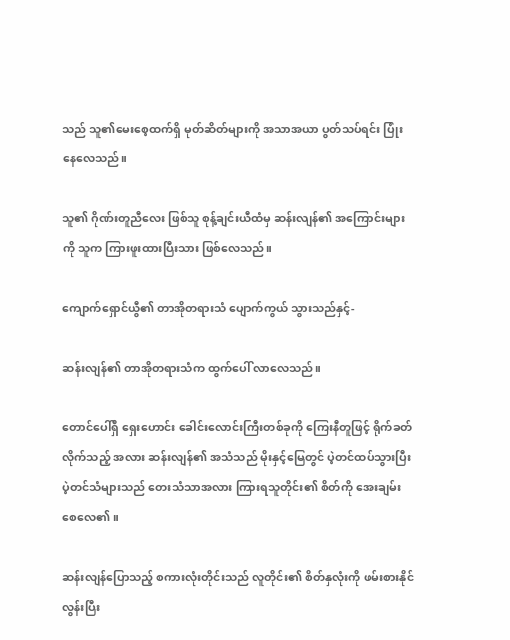သည် သူ၏မေးစေ့ထက်ရှိ မုတ်ဆိတ်များကို အသာအယာ ပွတ်သပ်ရင်း ပြုံးနေလေသည်။

သူ၏ ဂိုဏ်းတူညီလေး ဖြစ်သူ စုန့်ချင်းယီထံမှ ဆန်းလျန်၏ အကြောင်းများကို သူက ကြားဖူးထားပြီးသား ဖြစ်လေသည်။

ကျောက်ရှောင်ယွီ၏ တာအိုတရားသံ ပျောက်ကွယ် သွားသည်နှင့်-

ဆန်းလျန်၏ တာအိုတရားသံက ထွက်ပေါ် လာလေသည်။

တောင်ပေါ်ရှိ ရှေးဟောင်း ခေါင်းလောင်းကြီးတစ်ခုကို ကြေးနီတူဖြင့် ရိုက်ခတ်လိုက်သည့် အလား ဆန်းလျန်၏ အသံသည် မိုးနှင့်မြေတွင် ပဲ့တင်ထပ်သွားပြီး ပဲ့တင်သံများသည် တေးသံသာအလား ကြားရသူတိုင်း၏ စိတ်ကို အေးချမ်းစေလေ၏။

ဆန်းလျန်ပြောသည့် စကားလုံးတိုင်းသည် လူတိုင်း၏ စိတ်နှလုံးကို ဖမ်းစားနိုင်လွန်းပြီး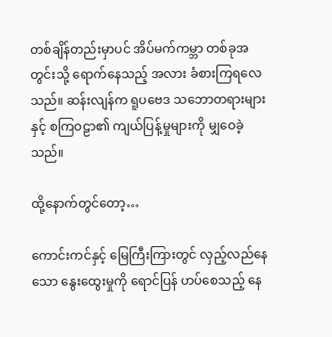တစ်ချိန်တည်းမှာပင် အိပ်မက်ကမ္ဘာ တစ်ခုအတွင်းသို့ ရောက်နေသည့် အလား ခံစားကြရလေသည်။ ဆန်းလျန်က ရူပဗေဒ သဘောတရားများနှင့် စကြဝဠာ၏ ကျယ်ပြန့်မှုများကို မျှဝေခဲ့သည်။

ထို့နောက်တွင်တော့…

ကောင်းကင်နှင့် မြေကြီးကြားတွင် လှည့်လည်နေသော နွေးထွေးမှုကို ရောင်ပြန် ဟပ်စေသည့် နေ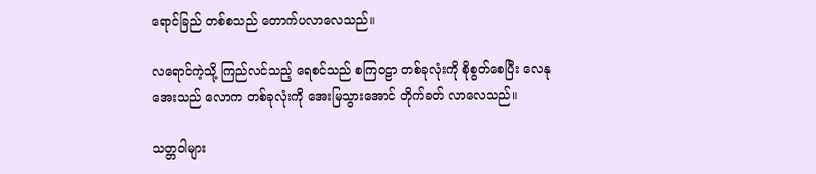ရောင်ခြည် တစ်စသည် တောက်ပလာလေသည်။

လရောင်ကဲ့သို့ ကြည်လင်သည့် ရေစင်သည် စကြဝဠာ တစ်ခုလုံးကို စိုစွတ်စေပြီး လေနုအေးသည် လောက တစ်ခုလုံးကို အေးမြသွားအောင် တိုက်ခတ် လာလေသည်။

သတ္တဝါများ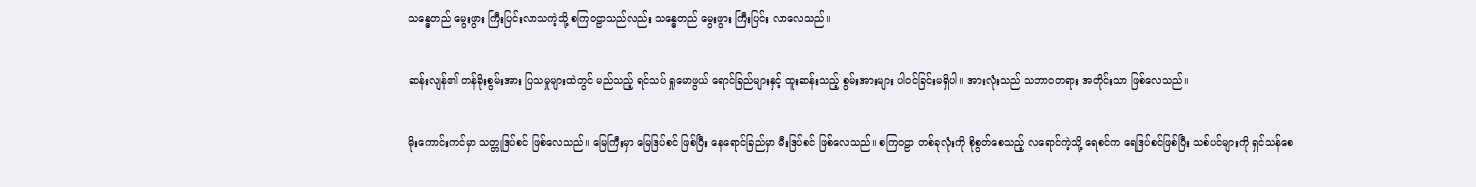သန္ဓေတည် မွေးဖွား ကြီးပြင်းလာသကဲ့သို့ စကြဝဠာသည်လည်း သန္ဓေတည် မွေးဖွား ကြီးပြင်း လာလေသည်။

ဆန်းလျန်၏ တန်ခိုးစွမ်းအား ပြသမှုများထဲတွင် မည်သည့် ရင်သပ် ရှုမောဖွယ် ရောင်ခြည်များနှင့် ထူးဆန်းသည့် စွမ်းအားများ ပါဝင်ခြင်းမရှိပါ။ အားလုံးသည် သဘာဝတရား အတိုင်းသာ ဖြစ်လေသည်။

မိုးကောင်းကင်မှာ သတ္တုဒြပ်စင် ဖြစ်လေသည်။ မြေကြီးမှာ မြေဒြပ်စင် ဖြစ်ပြီး နေရောင်ခြည်မှာ မီးဒြပ်စင် ဖြစ်လေသည်။ စကြဝဠာ တစ်ခုလုံးကို စိုစွတ်စေသည့် လရောင်ကဲ့သို့ ရေစင်က ရေဒြပ်စင်ဖြစ်ပြီး သစ်ပင်များကို ရှင်သန်စေ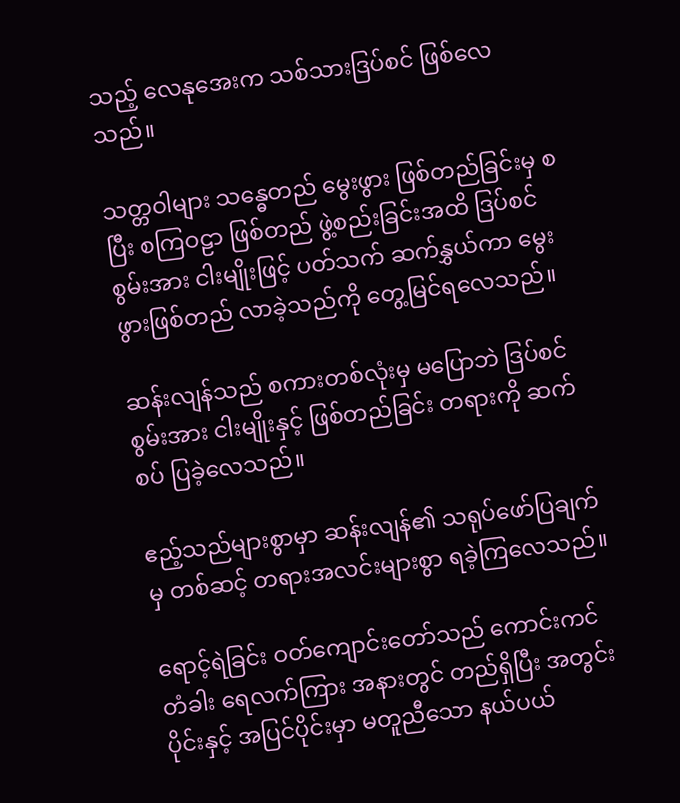သည့် လေနုအေးက သစ်သားဒြပ်စင် ဖြစ်လေသည်။

သတ္တဝါများ သန္ဓေတည် မွေးဖွား ဖြစ်တည်ခြင်းမှ စပြီး စကြဝဠာ ဖြစ်တည် ဖွဲ့စည်းခြင်းအထိ ဒြပ်စင်စွမ်းအား ငါးမျိုးဖြင့် ပတ်သက် ဆက်နွှယ်ကာ မွေးဖွားဖြစ်တည် လာခဲ့သည်ကို တွေ့မြင်ရလေသည်။

ဆန်းလျန်သည် စကားတစ်လုံးမှ မပြောဘဲ ဒြပ်စင်စွမ်းအား ငါးမျိုးနှင့် ဖြစ်တည်ခြင်း တရားကို ဆက်စပ် ပြခဲ့လေသည်။

ဧည့်သည်များစွာမှာ ဆန်းလျန်၏ သရုပ်ဖော်ပြချက်မှ တစ်ဆင့် တရားအလင်းများစွာ ရခဲ့ကြလေသည်။

ရောင့်ရဲခြင်း ဝတ်ကျောင်းတော်သည် ကောင်းကင် တံခါး ရေလက်ကြား အနားတွင် တည်ရှိပြီး အတွင်းပိုင်းနှင့် အပြင်ပိုင်းမှာ မတူညီသော နယ်ပယ်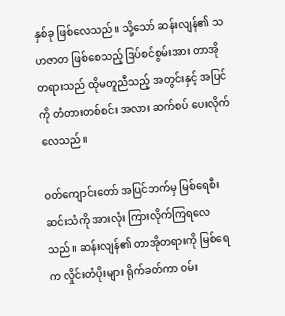နှစ်ခု ဖြစ်လေသည်။ သို့သော် ဆန်းလျန်၏ သဟဇာတ ဖြစ်စေသည့် ဒြပ်စင်စွမ်းအား တာအိုတရားသည် ထိုမတူညီသည့် အတွင်းနှင့် အပြင်ကို တံတားတစ်စင်း အလား ဆက်စပ် ပေးလိုက်လေသည်။

ဝတ်ကျောင်းတော် အပြင်ဘက်မှ မြစ်ရေစီးဆင်းသံကို အားလုံး ကြားလိုက်ကြရလေသည်။ ဆန်းလျန်၏ တာအိုတရားကို မြစ်ရေက လှိုင်းတံပိုးများ ရိုက်ခတ်ကာ ဝမ်း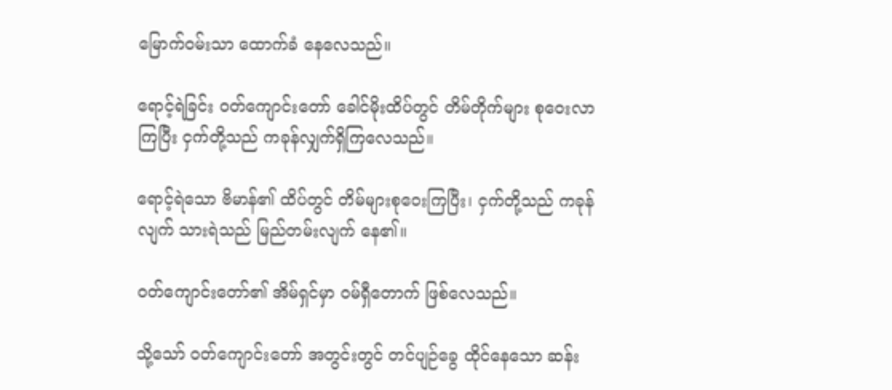မြောက်ဝမ်းသာ ထောက်ခံ နေလေသည်။

ရောင့်ရဲခြင်း ဝတ်ကျောင်းတော် ခေါင်မိုးထိပ်တွင် တိမ်တိုက်များ စုဝေးလာကြပြီး ငှက်တို့သည် ကခုန်လျှက်ရှိကြလေသည်။

ရောင့်ရဲသော ဗိမာန်၏ ထိပ်တွင် တိမ်များစုဝေးကြပြီး၊ ငှက်တို့သည် ကခုန်လျက် သားရဲသည် မြည်တမ်းလျက် နေ၏။

ဝတ်ကျောင်းတော်၏ အိမ်ရှင်မှာ ဝမ်ရှီတောက် ဖြစ်လေသည်။

သို့သော် ဝတ်ကျောင်းတော် အတွင်းတွင် တင်ပျဉ်ခွေ ထိုင်နေသော ဆန်း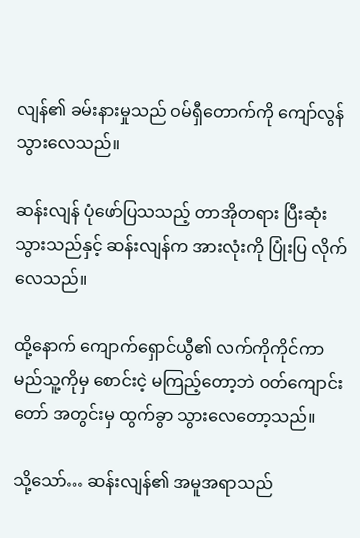လျန်၏ ခမ်းနားမှုသည် ဝမ်ရှီတောက်ကို ကျော်လွန် သွားလေသည်။

ဆန်းလျန် ပုံဖော်ပြသသည့် တာအိုတရား ပြီးဆုံးသွားသည်နှင့် ဆန်းလျန်က အားလုံးကို ပြုံးပြ လိုက်လေသည်။

ထို့နောက် ကျောက်ရှောင်ယွီ၏ လက်ကိုကိုင်ကာ မည်သူ့ကိုမှ စောင်းငဲ့ မကြည့်တော့ဘဲ ဝတ်ကျောင်းတော် အတွင်းမှ ထွက်ခွာ သွားလေတော့သည်။

သို့သော်… ဆန်းလျန်၏ အမူအရာသည်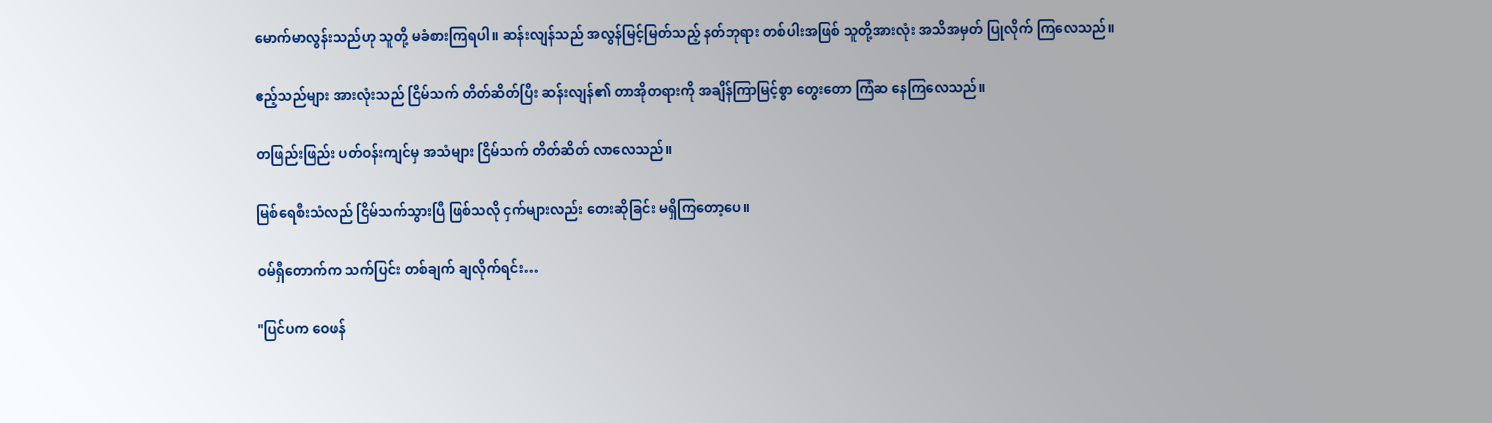မောက်မာလွန်းသည်ဟု သူတို့ မခံစားကြရပါ။ ဆန်းလျန်သည် အလွန်မြင့်မြတ်သည့် နတ်ဘုရား တစ်ပါးအဖြစ် သူတို့အားလုံး အသိအမှတ် ပြုလိုက် ကြလေသည်။

ဧည့်သည်များ အားလုံးသည် ငြိမ်သက် တိတ်ဆိတ်ပြီး ဆန်းလျန်၏ တာအိုတရားကို အချိန်ကြာမြင့်စွာ တွေးတော ကြံဆ နေကြလေသည်။

တဖြည်းဖြည်း ပတ်ဝန်းကျင်မှ အသံများ ငြိမ်သက် တိတ်ဆိတ် လာလေသည်။

မြစ်ရေစီးသံလည် ငြိမ်သက်သွားပြီ ဖြစ်သလို ငှက်များလည်း တေးဆိုခြင်း မရှိကြတော့ပေ။

ဝမ်ရှီတောက်က သက်ပြင်း တစ်ချက် ချလိုက်ရင်း…

"ပြင်ပက ဝေဖန်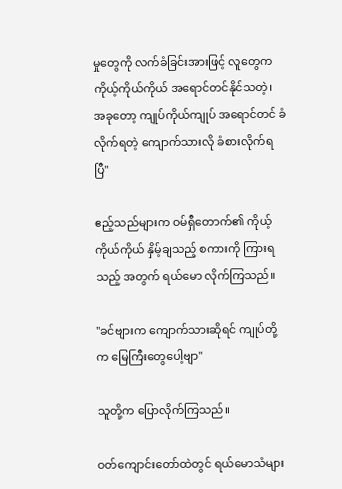မှုတွေကို လက်ခံခြင်းအားဖြင့် လူတွေက ကိုယ့်ကိုယ်ကိုယ် အရောင်တင်နိုင်သတဲ့၊ အခုတော့ ကျုပ်ကိုယ်ကျုပ် အရောင်တင် ခံလိုက်ရတဲ့ ကျောက်သားလို ခံစားလိုက်ရပြီ"

ဧည့်သည်များက ဝမ်ရှီတောက်၏ ကိုယ့်ကိုယ်ကိုယ် နှိမ့်ချသည့် စကားကို ကြားရသည့် အတွက် ရယ်မော လိုက်ကြသည်။

"ခင်ဗျားက ကျောက်သားဆိုရင် ကျုပ်တို့က မြေကြီးတွေပေါ့ဗျာ"

သူတို့က ပြောလိုက်ကြသည်။

ဝတ်ကျောင်းတော်ထဲတွင် ရယ်မောသံများ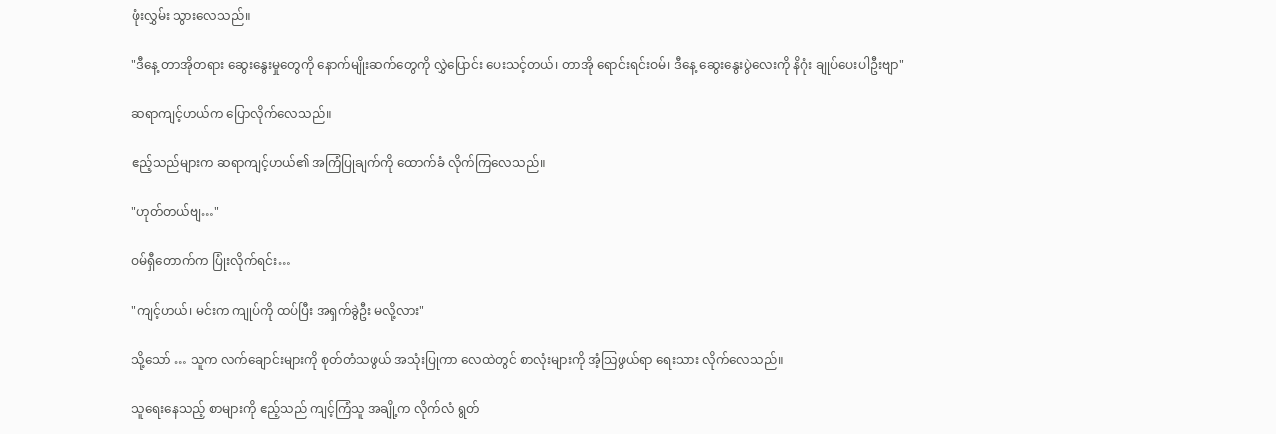ဖုံးလွှမ်း သွားလေသည်။

"ဒီနေ့ တာအိုတရား ဆွေးနွေးမှုတွေကို နောက်မျိုးဆက်တွေကို လွှဲပြောင်း ပေးသင့်တယ်၊ တာအို ရောင်းရင်းဝမ်၊ ဒီနေ့ ဆွေးနွေးပွဲလေးကို နိဂုံး ချုပ်ပေးပါဦးဗျာ"

ဆရာကျင့်ဟယ်က ပြောလိုက်လေသည်။

ဧည့်သည်များက ဆရာကျင့်ဟယ်၏ အကြံပြုချက်ကို ထောက်ခံ လိုက်ကြလေသည်။

"ဟုတ်တယ်ဗျ…"

ဝမ်ရှီတောက်က ပြုံးလိုက်ရင်း…

"ကျင့်ဟယ်၊ မင်းက ကျုပ်ကို ထပ်ပြီး အရှက်ခွဲဦး မလို့လား"

သို့သော် … သူက လက်ချောင်းများကို စုတ်တံသဖွယ် အသုံးပြုကာ လေထဲတွင် စာလုံးများကို အံ့သြဖွယ်ရာ ရေးသား လိုက်လေသည်။

သူရေးနေသည့် စာများကို ဧည့်သည် ကျင့်ကြံသူ အချို့က လိုက်လံ ရွတ်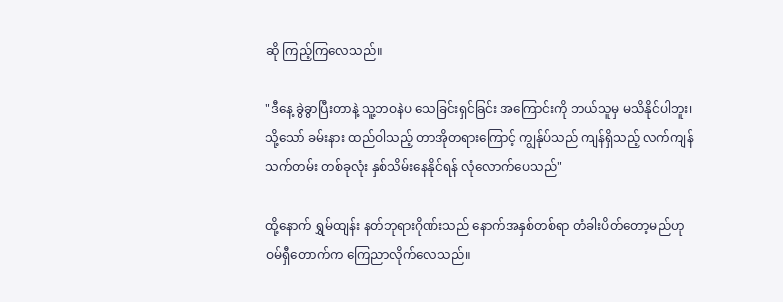ဆို ကြည့်ကြလေသည်။

"ဒီနေ့ ခွဲခွာပြီးတာနဲ့ သူ့ဘဝနဲပ သေခြင်းရှင်ခြင်း အကြောင်းကို ဘယ်သူမှ မသိနိုင်ပါဘူး၊ သို့သော် ခမ်းနား ထည်ဝါသည့် တာအိုတရားကြောင့် ကျွန်ုပ်သည် ကျန်ရှိသည့် လက်ကျန် သက်တမ်း တစ်ခုလုံး နှစ်သိမ်းနေနိုင်ရန် လုံလောက်ပေသည်"

ထို့နောက် ရွှမ်ထျန်း နတ်ဘုရားဂိုဏ်းသည် နောက်အနှစ်တစ်ရာ တံခါးပိတ်တော့မည်ဟု ဝမ်ရှီတောက်က ကြေညာလိုက်လေသည်။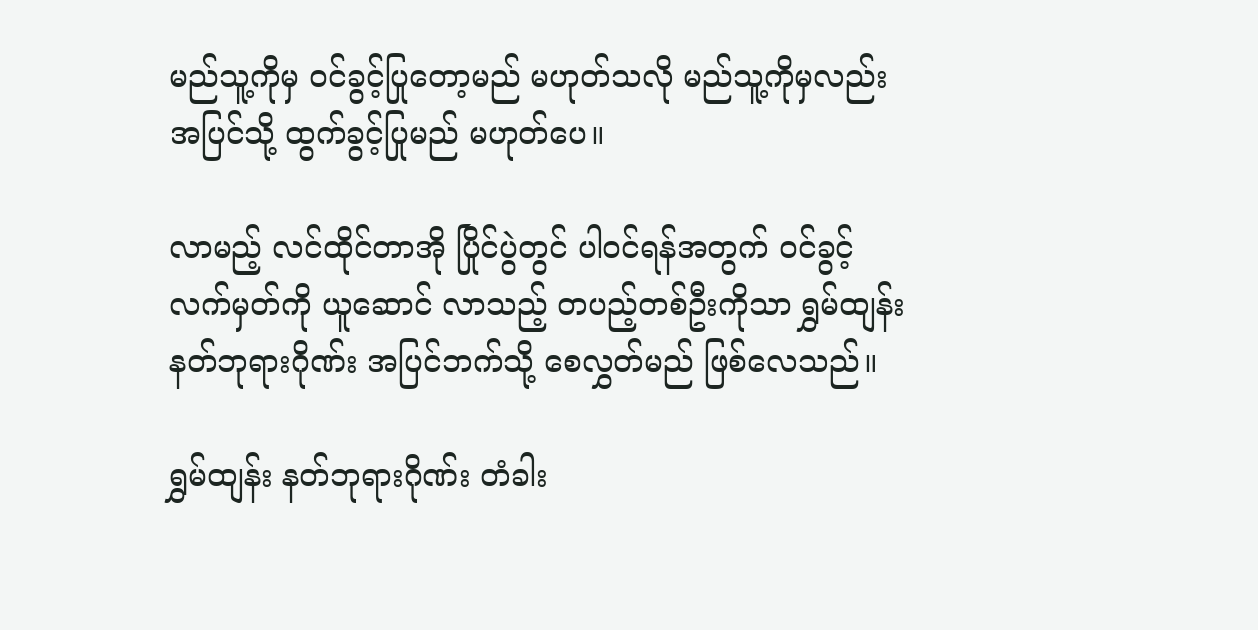မည်သူ့ကိုမှ ဝင်ခွင့်ပြုတော့မည် မဟုတ်သလို မည်သူ့ကိုမှလည်း အပြင်သို့ ထွက်ခွင့်ပြုမည် မဟုတ်ပေ။

လာမည့် လင်ထိုင်တာအို ပြိုင်ပွဲတွင် ပါဝင်ရန်အတွက် ဝင်ခွင့် လက်မှတ်ကို ယူဆောင် လာသည့် တပည့်တစ်ဦးကိုသာ ရွှမ်ထျန်း နတ်ဘုရားဂိုဏ်း အပြင်ဘက်သို့ စေလွှတ်မည် ဖြစ်လေသည်။

ရွှမ်ထျန်း နတ်ဘုရားဂိုဏ်း တံခါး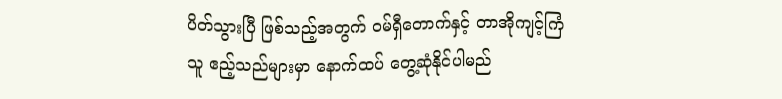ပိတ်သွားပြီ ဖြစ်သည့်အတွက် ဝမ်ရှီတောက်နှင့် တာအိုကျင့်ကြံသူ ဧည့်သည်များမှာ နောက်ထပ် တွေ့ဆုံနိုင်ပါမည်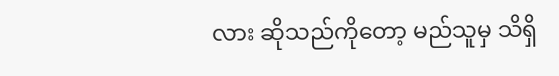လား ဆိုသည်ကိုတော့ မည်သူမှ သိရှိ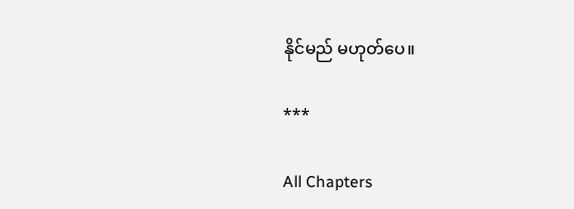နိုင်မည် မဟုတ်ပေ။

***

All Chapters